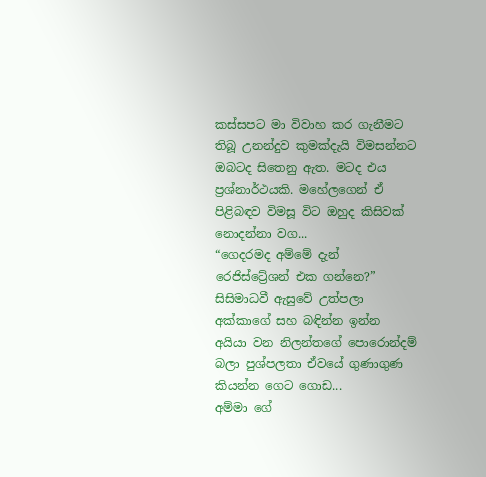කස්සපට මා විවාහ කර ගැනීමට තිබූ උනන්දුව කුමක්දැයි විමසන්නට ඔබටද සිතෙනු ඇත. මටද එය ප්‍රශ්නාර්ථයකි. මහේලගෙන් ඒ පිළිබඳව විමසූ විට ඔහුද කිසිවක් නොදන්නා වග...
“ගෙදරමද අම්මේ දැන් රෙජිස්ට්‍රේශන් එක ගන්නෙ?” සිසිමාධවී ඇසුවේ උත්පලා අක්කාගේ සහ බඳින්න ඉන්න අයියා වන නිලන්තගේ පොරොන්දම් බලා පුශ්පලතා ඒවයේ ගුණාගුණ කියන්න ගෙට ගොඩ...
අම්මා ගේ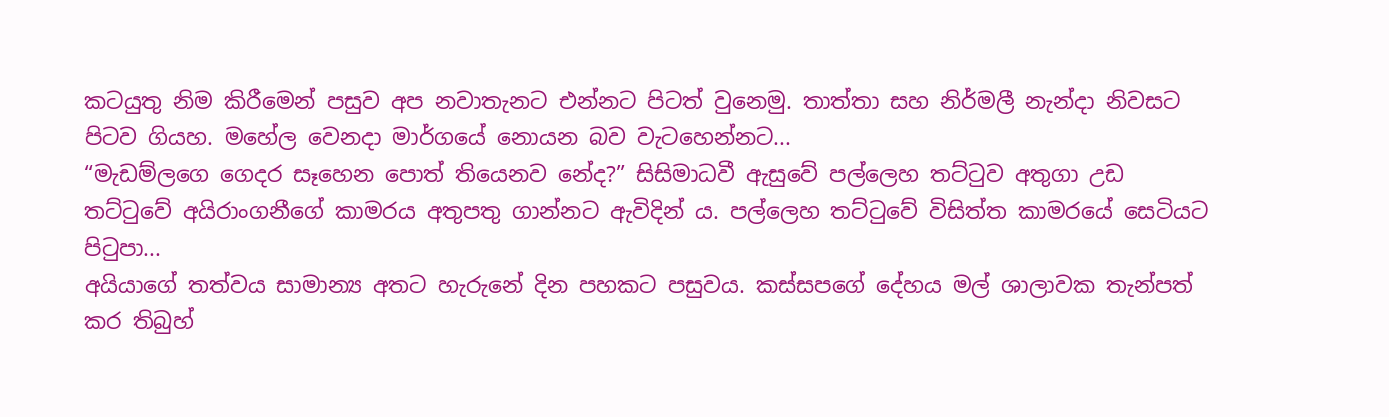කටයුතු නිම කිරීමෙන් පසුව අප නවාතැනට එන්නට පිටත් වුනෙමු. තාත්තා සහ නිර්මලී නැන්දා නිවසට පිටව ගියහ. මහේල වෙනදා මාර්ගයේ නොයන බව වැටහෙන්නට...
“මැඩම්ලගෙ ගෙදර සෑහෙන පොත් තියෙනව නේද?” සිසිමාධවී ඇසුවේ පල්ලෙහ තට්ටුව අතුගා උඩ තට්ටුවේ අයිරාංගනීගේ කාමරය අතුපතු ගාන්නට ඇවිදින් ය. පල්ලෙහ තට්ටුවේ විසිත්ත කාමරයේ සෙටියට පිටුපා...
අයියාගේ තත්වය සාමාන්‍ය අතට හැරුනේ දින පහකට පසුවය. කස්සපගේ දේහය මල් ශාලාවක තැන්පත් කර තිබුහ්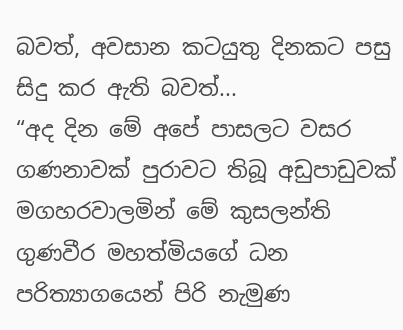බවත්, අවසාන කටයුතු දිනකට පසු සිදු කර ඇති බවත්...
“අද දින මේ අපේ පාසලට වසර ගණනාවක් පුරාවට තිබූ අඩුපාඩුවක් මගහරවාලමින් මේ කුසලන්ති ගුණවීර මහත්මියගේ ධන පරිත්‍යාගයෙන් පිරි නැමුණ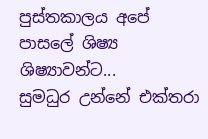පුස්තකාලය අපේ පාසලේ ශිෂ්‍ය ශිෂ්‍යාවන්ට...
සුමධුර උන්නේ එක්තරා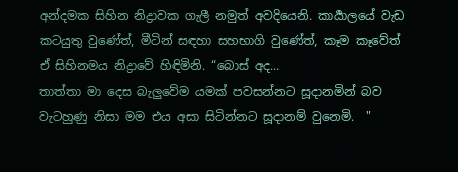අන්දමක සිහින නිද්‍රාවක ගැලී නමුත් අවදියෙනි. කාර්‍යාලයේ වැඩ කටයුතු වුණේත්, මීටින් සඳහා සහභාගි වුණේත්, කෑම කෑවේත් ඒ සිහිනමය නිද්‍රාවේ හිඳිමිනි. “බොස් අද...
තාත්තා මා දෙස බැලුවේම යමක් පවසන්නට සූදානමින් බව වැටහුණු නිසා මම එය අසා සිටින්නට සූදානම් වුනෙමි.  "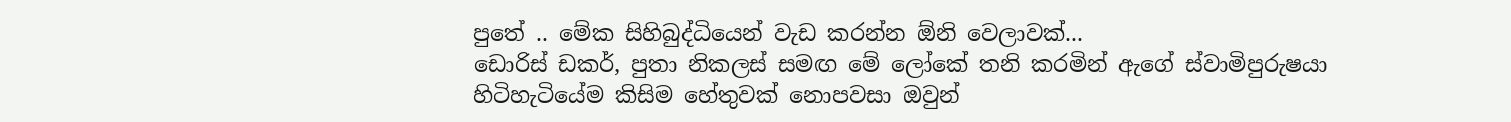පුතේ .. මේක සිහිබුද්ධියෙන් වැඩ කරන්න ඕනි වෙලාවක්...
ඩොරිස් ඩකර්, පුතා නිකලස් සමඟ මේ ලෝකේ තනි කරමින් ඇගේ ස්වාමිපුරුෂයා හිටිහැටියේම කිසිම හේතුවක් නොපවසා ඔවුන්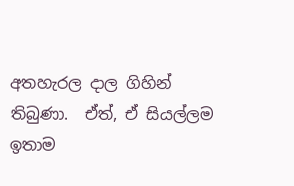අතහැරල දාල ගිහින් තිබුණා.  ඒත්, ඒ සියල්ලම ඉතාම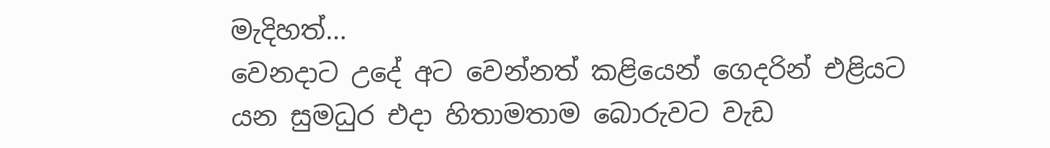මැදිහත්...
වෙනදාට උදේ අට වෙන්නත් කළියෙන් ගෙදරින් එළියට යන සුමධුර එදා හිතාමතාම බොරුවට වැඩ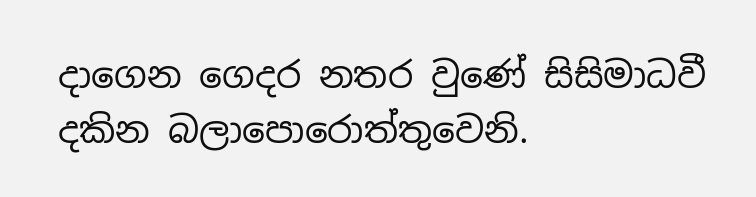දාගෙන ගෙදර නතර වුණේ සිසිමාධවී දකින බලාපොරොත්තුවෙනි.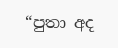“පුතා අද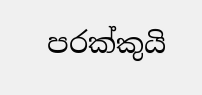පරක්කුයි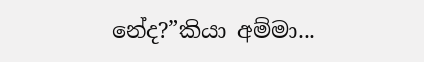නේද?”කියා අම්මා...